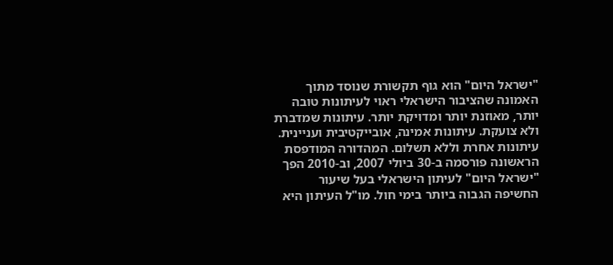"ישראל היום" הוא גוף תקשורת שנוסד מתוך האמונה שהציבור הישראלי ראוי לעיתונות טובה יותר, מאוזנת יותר ומדויקת יותר. עיתונות שמדברת ולא צועקת. עיתונות אמינה, אובייקטיבית ועניינית. עיתונות אחרת וללא תשלום. המהדורה המודפסת הראשונה פורסמה ב-30 ביולי 2007, וב-2010 הפך "ישראל היום" לעיתון הישראלי בעל שיעור החשיפה הגבוה ביותר בימי חול. מו"ל העיתון היא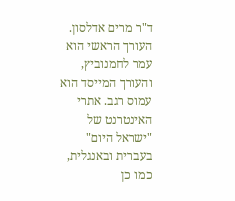ד"ר מרים אדלסון. העורך הראשי הוא עמר לחמנוביץ, והעורך המייסד הוא עמוס רגב. אתרי האינטרנט של "ישראל היום" בעברית ובאנגלית, כמו כן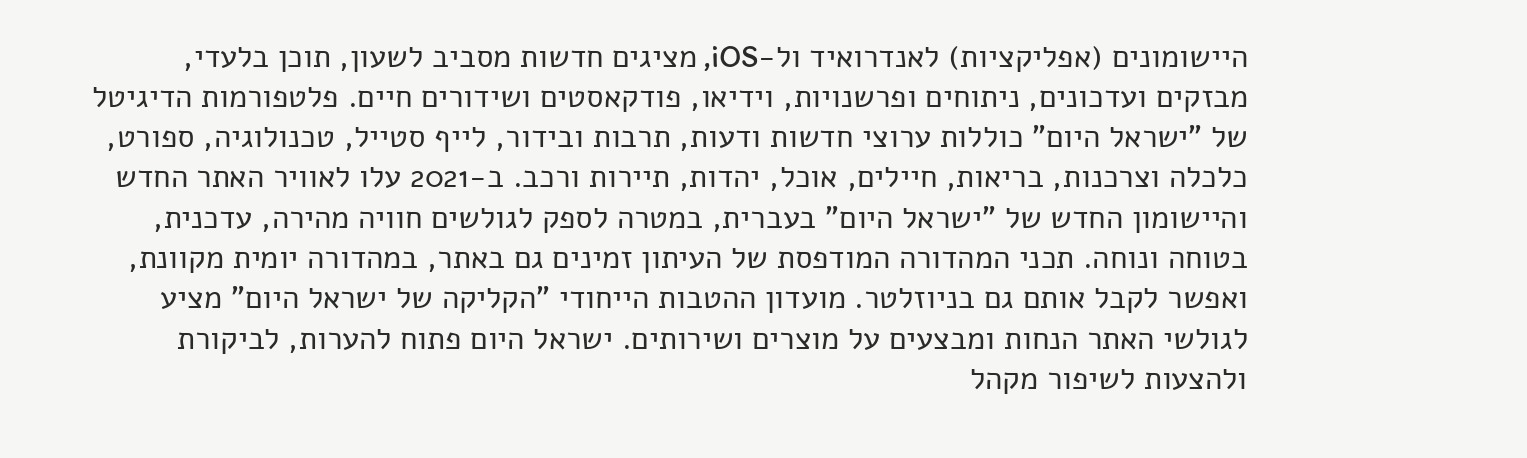היישומונים (אפליקציות) לאנדרואיד ול-iOS, מציגים חדשות מסביב לשעון, תוכן בלעדי, מבזקים ועדכונים, ניתוחים ופרשנויות, וידיאו, פודקאסטים ושידורים חיים. פלטפורמות הדיגיטל של "ישראל היום" כוללות ערוצי חדשות ודעות, תרבות ובידור, לייף סטייל, טכנולוגיה, ספורט, כלכלה וצרכנות, בריאות, חיילים, אוכל, יהדות, תיירות ורכב. ב-2021 עלו לאוויר האתר החדש והיישומון החדש של "ישראל היום" בעברית, במטרה לספק לגולשים חוויה מהירה, עדכנית, בטוחה ונוחה. תכני המהדורה המודפסת של העיתון זמינים גם באתר, במהדורה יומית מקוונת, ואפשר לקבל אותם גם בניוזלטר. מועדון ההטבות הייחודי "הקליקה של ישראל היום" מציע לגולשי האתר הנחות ומבצעים על מוצרים ושירותים. ישראל היום פתוח להערות, לביקורת ולהצעות לשיפור מקהל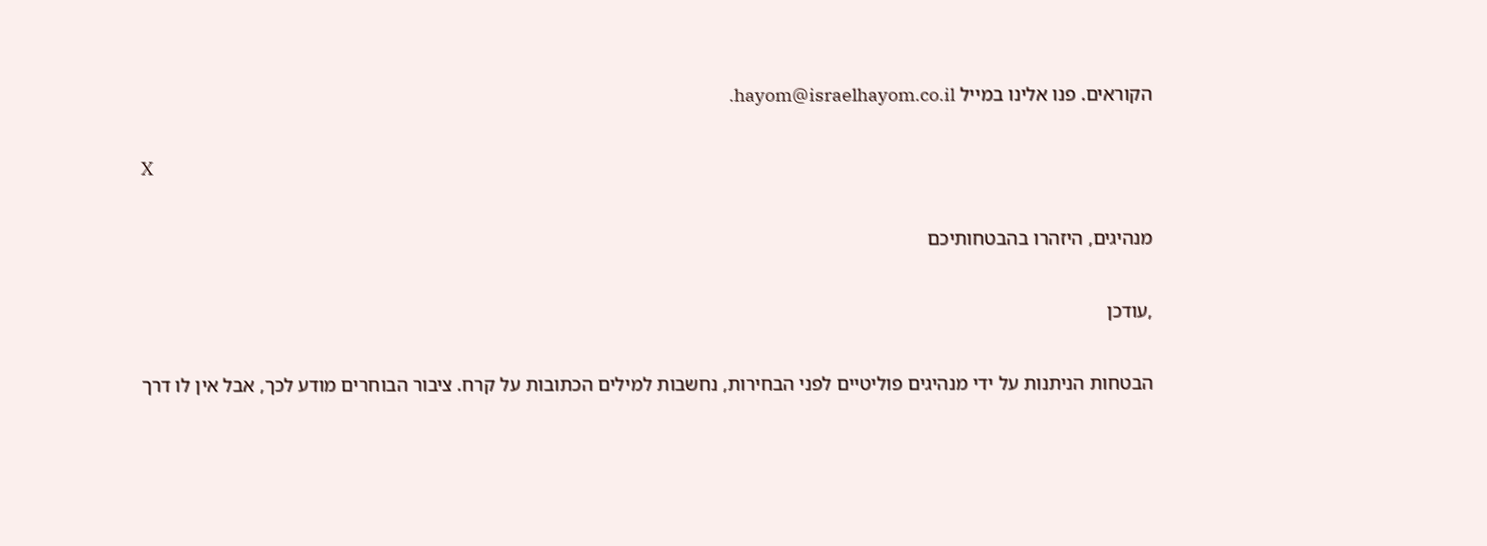הקוראים. פנו אלינו במייל hayom@israelhayom.co.il.

X

מנהיגים, היזהרו בהבטחותיכם

,עודכן

הבטחות הניתנות על ידי מנהיגים פוליטיים לפני הבחירות, נחשבות למילים הכתובות על קרח. ציבור הבוחרים מודע לכך, אבל אין לו דרך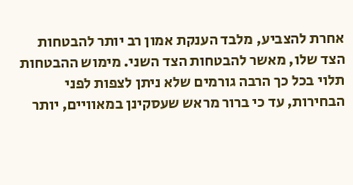אחרת להצביע, מלבד הענקת אמון רב יותר להבטחות הצד שלו, מאשר להבטחות הצד השני. מימוש ההבטחות תלוי בכל כך הרבה גורמים שלא ניתן לצפות לפני הבחירות, עד כי ברור מראש שעסקינן במאוויים, יותר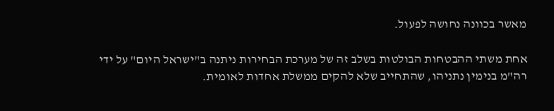מאשר בכוונה נחושה לפעול.

אחת משתי ההבטחות הבולטות בשלב זה של מערכת הבחירות ניתנה ב"ישראל היום" על ידי רה"מ בנימין נתניהו, שהתחייב שלא להקים ממשלת אחדות לאומית.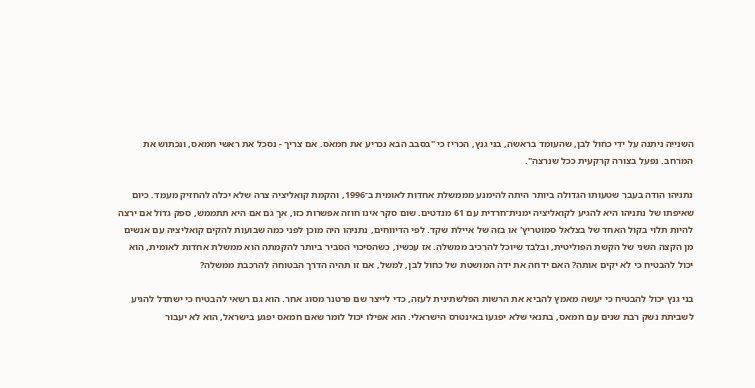השנייה ניתנה על ידי כחול לבן, שהעומד בראשה, בני גנץ, הכריז כי "בסבב הבא נכריע את חמאס. אם צריך - נסכל את ראשי חמאס, ונכתוש את המרחב. נפעל בצורה קרקעית ככל שנרצה".

נתניהו הודה בעבר שטעותו הגדולה ביותר היתה להימנע מממשלת אחדות לאומית ב־1996, והקמת קואליציה צרה שלא יכלה להחזיק מעמד. כיום שאיפתו של נתניהו היא להגיע לקואליציה ימנית־חרדית עם 61 מנדטים. שום סקר אינו חוזה אפשרות כזו, אך גם אם היא תתממש, ספק גדול אם ירצה להיות תלוי בקול האחד של בצלאל סמוטריץ' או בזה של איילת שקד. לפי הדיווחים, נתניהו היה מוכן לפני כמה שבועות להקים קואליציה עם אנשים מן הקצה השני של הקשת הפוליטית, ובלבד שיוכל להרכיב ממשלה. אז עכשיו, כשהסיכוי הסביר ביותר להקמתה הוא ממשלת אחדות לאומית, הוא יכול להבטיח כי לא יקים אותה? האם ידחה את ידה המושטת של כחול לבן, למשל, אם זו תהיה הדרך הבטוחה להרכבת ממשלה?

בני גנץ יכול להבטיח כי יעשה מאמץ להביא את הרשות הפלשתינית לעזה, כדי לייצר שם פרטנר מסוג אחר. הוא גם רשאי להבטיח כי ישתדל להגיע לשביתת נשק רבת שנים עם חמאס, בתנאי שלא יפגעו באינטרס הישראלי. הוא אפילו יכול לומר שאם חמאס יפגע בישראל, הוא לא יעבור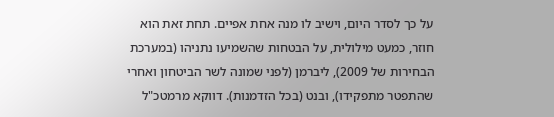על כך לסדר היום, וישיב לו מנה אחת אפיים. תחת זאת הוא חוזר, כמעט מילולית, על הבטחות שהשמיעו נתניהו (במערכת הבחירות של 2009), ליברמן (לפני שמונה לשר הביטחון ואחרי שהתפטר מתפקידו), ובנט (בכל הזדמנות). דווקא מרמטכ"ל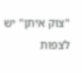"צוק איתן" יש לצפות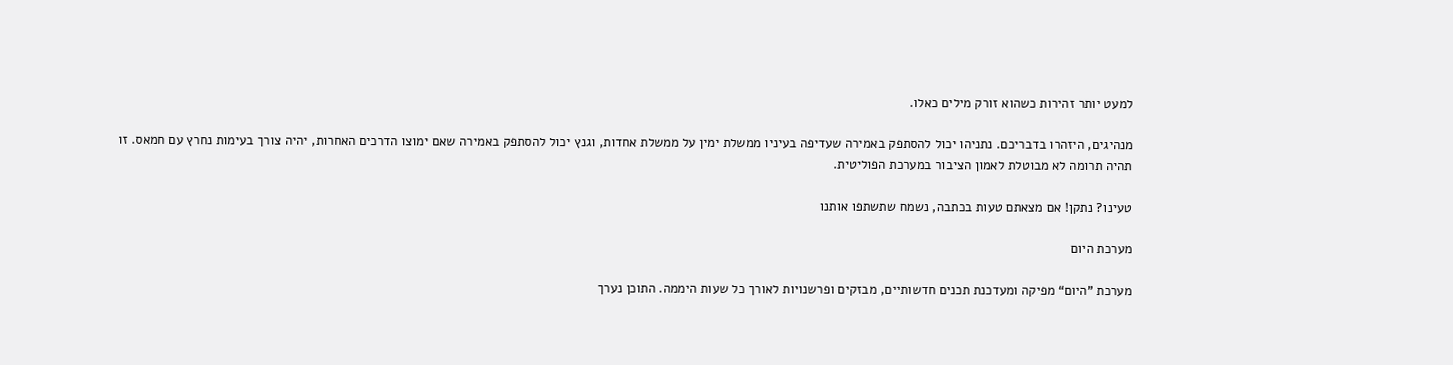למעט יותר זהירות כשהוא זורק מילים כאלו.

מנהיגים, היזהרו בדבריכם. נתניהו יכול להסתפק באמירה שעדיפה בעיניו ממשלת ימין על ממשלת אחדות, וגנץ יכול להסתפק באמירה שאם ימוצו הדרכים האחרות, יהיה צורך בעימות נחרץ עם חמאס. זו תהיה תרומה לא מבוטלת לאמון הציבור במערכת הפוליטית.

טעינו? נתקן! אם מצאתם טעות בכתבה, נשמח שתשתפו אותנו

מערכת היום

מערכת "היום“ מפיקה ומעדכנת תכנים חדשותיים, מבזקים ופרשנויות לאורך כל שעות היממה. התוכן נערך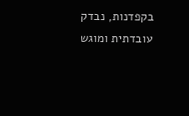בקפדנות, נבדק עובדתית ומוגש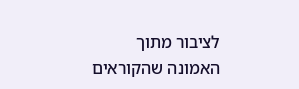לציבור מתוך האמונה שהקוראים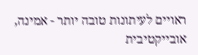ראויים לעיתונות טובה יותר - אמינה, אובייקטיבית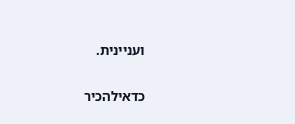ועניינית.

כדאילהכיר